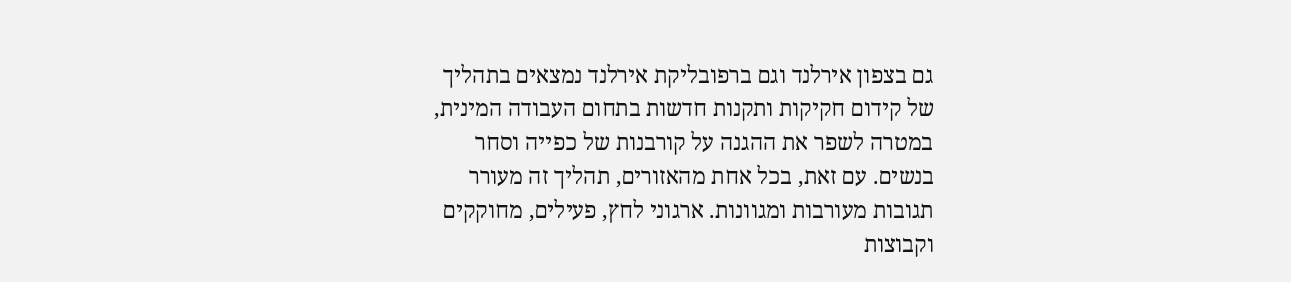גם בצפון אירלנד וגם ברפובליקת אירלנד נמצאים בתהליך של קידום חקיקות ותקנות חדשות בתחום העבודה המינית, במטרה לשפר את ההגנה על קורבנות של כפייה וסחר בנשים. עם זאת, בכל אחת מהאזורים, תהליך זה מעורר תגובות מעורבות ומגוונות. ארגוני לחץ, פעילים, מחוקקים וקבוצות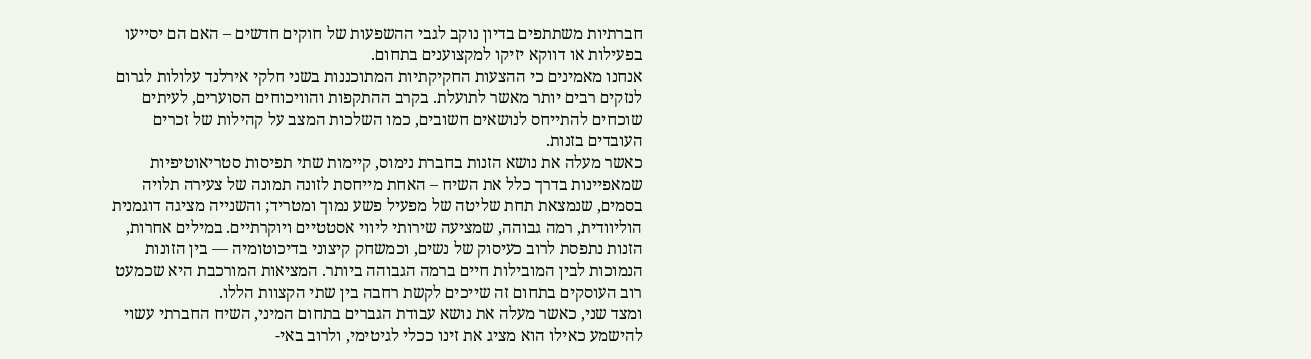חברתיות משתתפים בדיון נוקב לגבי ההשפעות של חוקים חדשים – האם הם יסייעו בפעילות או דווקא יזיקו למקצוענים בתחום.
אנחנו מאמינים כי ההצעות החקיקתיות המתוכננות בשני חלקי אירלנד עלולות לגרום לנזקים רבים יותר מאשר לתועלת. בקרב ההתקפות והוויכוחים הסוערים, לעיתים שוכחים להתייחס לנושאים חשובים, כמו השלכות המצב על קהילות של זכרים העובדים בזנות.
כאשר מעלה את נושא הזנות בחברת נימוס, קיימות שתי תפיסות סטריאוטיפיות שמאפיינות בדרך כלל את השיח – האחת מייחסת לזונה תמונה של צעירה תלויה בסמים, שנמצאת תחת שליטה של מפעיל פשע נמוך ומטריד; והשנייה מציגה דוגמנית הוליוודית, רמה גבוהה, שמציעה שירותי ליווי אסטטיים ויוקרתיים. במילים אחרות, הזנות נתפסת לרוב כעיסוק של נשים, וכמשחק קיצוני בדיכוטומיה — בין הזונות הנמוכות לבין המובילות חיים ברמה הגבוהה ביותר. המציאות המורכבת היא שכמעט רוב העוסקים בתחום זה שייכים לקשת רחבה בין שתי הקצוות הללו.
ומצד שני, כאשר מעלה את נושא עבודת הגברים בתחום המיני, השיח החברתי עשוי להישמע כאילו הוא מציג את זינו ככלי לגיטימי, ולרוב באי-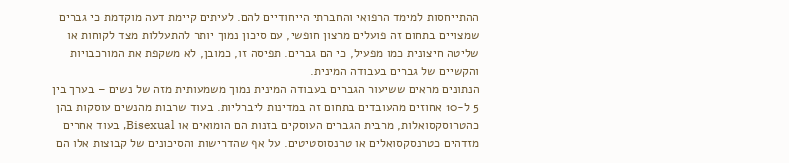ההתייחסות למימד הרפואי והחברתי הייחודיים להם. לעיתים קיימת דעה מוקדמת כי גברים שמצויים בתחום זה פועלים מרצון חופשי, עם סיכון נמוך יותר להתעללות מצד לקוחות או שליטה חיצונית כמו מפעיל, כי הם גברים. תפיסה זו, כמובן, לא משקפת את המורכבויות והקשיים של גברים בעבודה המינית.
הנתונים מראים ששיעור הגברים בעבודה המינית נמוך משמעותית מזה של נשים – בערך בין 5 ל-10 אחוזים מהעובדים בתחום זה במדינות ליברליות. בעוד שרבות מהנשים עוסקות בהן כהטרוסקסואלות, מרבית הגברים העוסקים בזנות הם הומואים או Bisexual, בעוד אחרים מזדהים כטרנסקסואלים או טרנסוסטיטים. על אף שהדרישות והסיכונים של קבוצות אלו הם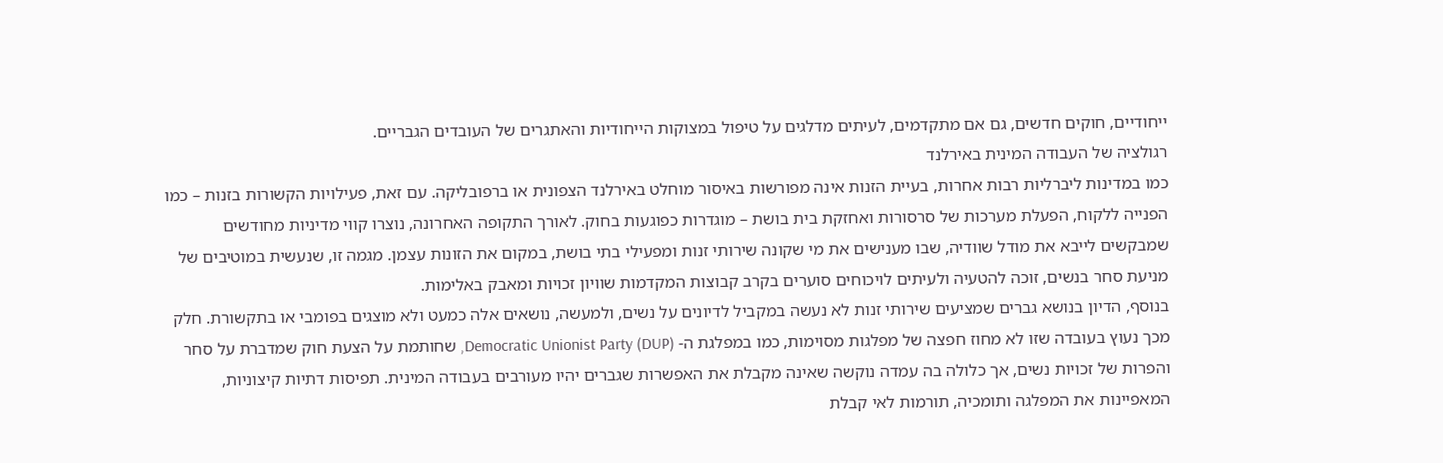ייחודיים, חוקים חדשים, גם אם מתקדמים, לעיתים מדלגים על טיפול במצוקות הייחודיות והאתגרים של העובדים הגבריים.
רגולציה של העבודה המינית באירלנד
כמו במדינות ליברליות רבות אחרות, בעיית הזנות אינה מפורשות באיסור מוחלט באירלנד הצפונית או ברפובליקה. עם זאת, פעילויות הקשורות בזנות – כמו הפנייה ללקוח, הפעלת מערכות של סרסורות ואחזקת בית בושת – מוגדרות כפוגעות בחוק. לאורך התקופה האחרונה, נוצרו קווי מדיניות מחודשים שמבקשים לייבא את מודל שוודיה, שבו מענישים את מי שקונה שירותי זנות ומפעילי בתי בושת, במקום את הזונות עצמן. מגמה זו, שנעשית במוטיבים של מניעת סחר בנשים, זוכה להטעיה ולעיתים לויכוחים סוערים בקרב קבוצות המקדמות שוויון זכויות ומאבק באלימות.
בנוסף, הדיון בנושא גברים שמציעים שירותי זנות לא נעשה במקביל לדיונים על נשים, ולמעשה, נושאים אלה כמעט ולא מוצגים בפומבי או בתקשורת. חלק מכך נעוץ בעובדה שזו לא מחוז חפצה של מפלגות מסוימות, כמו במפלגת ה- Democratic Unionist Party (DUP), שחותמת על הצעת חוק שמדברת על סחר והפרות של זכויות נשים, אך כלולה בה עמדה נוקשה שאינה מקבלת את האפשרות שגברים יהיו מעורבים בעבודה המינית. תפיסות דתיות קיצוניות, המאפיינות את המפלגה ותומכיה, תורמות לאי קבלת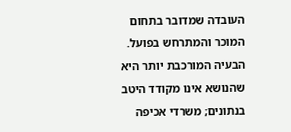העובדה שמדובר בתחום המוכר והמתרחש בפועל.
הבעיה המורכבת יותר היא שהנושא אינו מקודד היטב בנתונים; משרדי אכיפה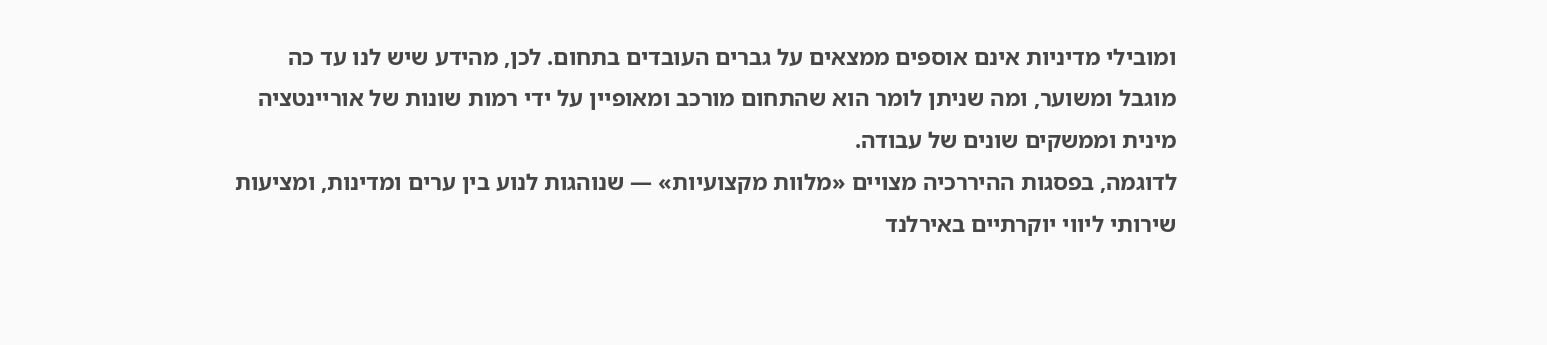ומובילי מדיניות אינם אוספים ממצאים על גברים העובדים בתחום. לכן, מהידע שיש לנו עד כה מוגבל ומשוער, ומה שניתן לומר הוא שהתחום מורכב ומאופיין על ידי רמות שונות של אוריינטציה מינית וממשקים שונים של עבודה.
לדוגמה, בפסגות ההיררכיה מצויים «מלוות מקצועיות» — שנוהגות לנוע בין ערים ומדינות, ומציעות שירותי ליווי יוקרתיים באירלנד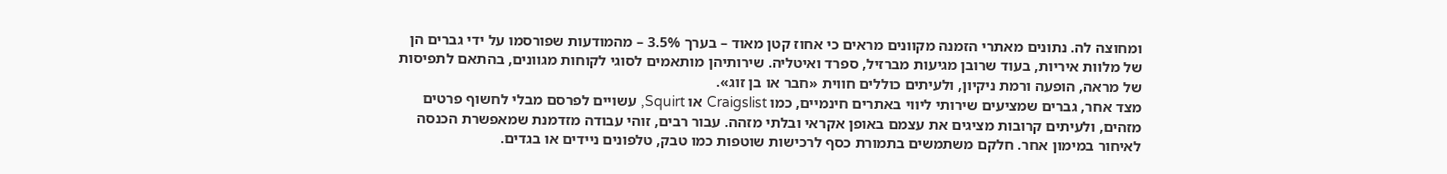ומחוצה לה. נתונים מאתרי הזמנה מקוונים מראים כי אחוז קטן מאוד – בערך 3.5% – מהמודעות שפורסמו על ידי גברים הן של מלוות איריות, בעוד שרובן מגיעות מברזיל, ספרד ואיטליה. שירותיהן מותאמים לסוגי לקוחות מגוונים, בהתאם לתפיסות של מראה, הופעה ורמת ניקיון, ולעיתים כוללים חווית «חבר או בן זוג».
מצד אחר, גברים שמציעים שירותי ליווי באתרים חינמיים, כמו Craigslist או Squirt, עשויים לפרסם מבלי לחשוף פרטים מזהים, ולעיתים קרובות מציגים את עצמם באופן אקראי ובלתי מזהה. עבור רבים, זוהי עבודה מזדמנת שמאפשרת הכנסה לאיחור במימון אחר. חלקם משתמשים בתמורת כסף לרכישות שוטפות כמו טבק, טלפונים ניידים או בגדים.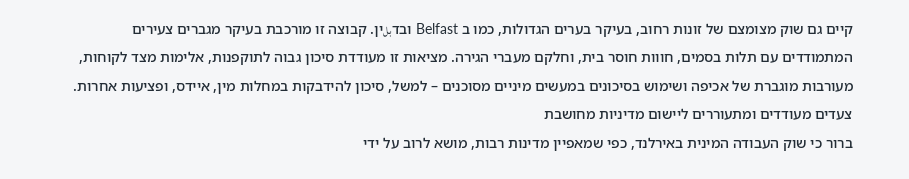קיים גם שוק מצומצם של זונות רחוב, בעיקר בערים הגדולות, כמו ב Belfast ובדبلין. קבוצה זו מורכבת בעיקר מגברים צעירים המתמודדים עם תלות בסמים, חווות חוסר בית, וחלקם מעברי הגירה. מציאות זו מעודדת סיכון גבוה לתוקפנות, אלימות מצד לקוחות, מעורבות מוגברת של אכיפה ושימוש בסיכונים במעשים מיניים מסוכנים – למשל, סיכון להידבקות במחלות מין, איידס, ופציעות אחרות.
צעדים מעודדים ומתעוררים ליישום מדיניות מחושבת
ברור כי שוק העבודה המינית באירלנד, כפי שמאפיין מדינות רבות, מושא לרוב על ידי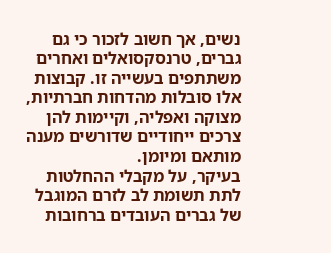נשים, אך חשוב לזכור כי גם גברים, טרנסקסואלים ואחרים משתתפים בעשייה זו. קבוצות אלו סובלות מהדחות חברתיות, מצוקה ואפליה, וקיימות להן צרכים ייחודיים שדורשים מענה מותאם ומיומן.
בעיקר, על מקבלי ההחלטות לתת תשומת לב לזרם המוגבל של גברים העובדים ברחובות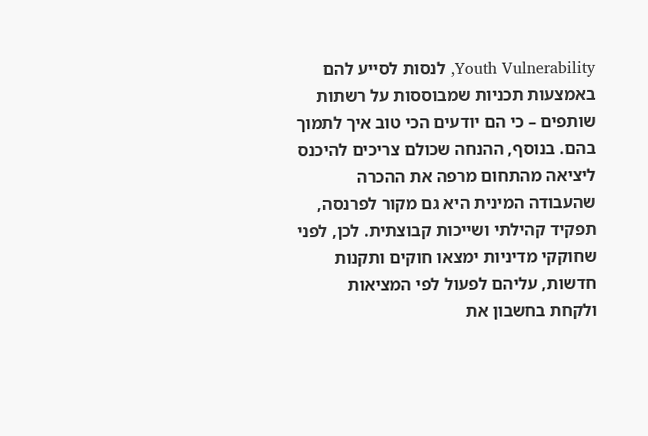Youth Vulnerability, לנסות לסייע להם באמצעות תכניות שמבוססות על רשתות שותפים – כי הם יודעים הכי טוב איך לתמוך בהם. בנוסף, ההנחה שכולם צריכים להיכנס ליציאה מהתחום מרפה את ההכרה שהעבודה המינית היא גם מקור לפרנסה, תפקיד קהילתי ושייכות קבוצתית. לכן, לפני שחוקקי מדיניות ימצאו חוקים ותקנות חדשות, עליהם לפעול לפי המציאות ולקחת בחשבון את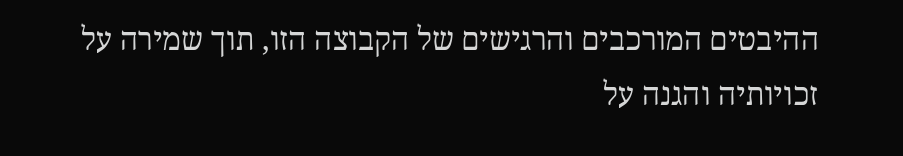ההיבטים המורכבים והרגישים של הקבוצה הזו, תוך שמירה על זכויותיה והגנה על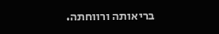בריאותה ורווחתה.